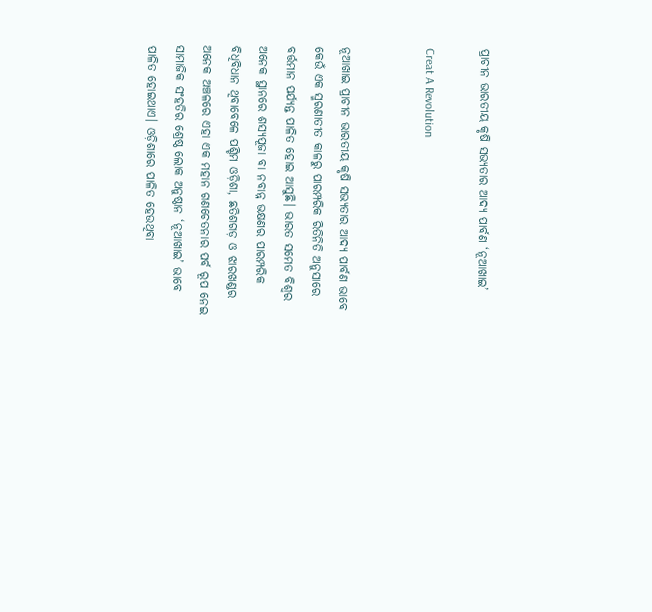ପ୍ରାଚୀନ ଭାରତୀୟ କୃଷି ସଭ୍ୟତାର ଆଦ୍ୟ ପାର୍ବଣ ‘ନୂଆଖାଇ’

Creat A Revolution


ନୂଆଖାଇ ପ୍ରାଚୀନ ଭାରତୀୟ କୃଷି ସଭ୍ୟତାର ଆଦ୍ୟ ପାର୍ବଣ ଭାବେ କେଉଁ ଏକ ସ୍ମରଣାତୀତ କାଳରୁ ପାରମ୍ପରିକ ରିତିନିତି ଅନୁସାରେ ବର୍ତ୍ତମାନ ପର୍ଯ୍ୟନ୍ତ ପାଳିତ ହୋଇ ଆସୁଛି। ଭାରତ ସମେତ ବିଶ୍ୱର ଅନେକ ସ୍ଥାନରେ ଶସ୍ୟପୂଜା ବା ନବାନ୍ନ ଭକ୍ଷଣର ପାରମ୍ପରିକ ବିଧିବିଧାନ ଥିବାବେଳେ ପଶ୍ଚିମ ଓଡ଼ିଶା, ଛତିଶଗଡ଼ ଓ ଝାରଖଣ୍ଡର ଅନେକ ଅଞ୍ଚଳରେ ଏହା ଏକ ମହାନ ଗଣଚେତନାର ପର୍ବ ରୂପ ନେଇ ସାମାଜିକ ସଂହତିର ଶ୍ରେଷ୍ଠ ଲୋକ ଅନୁଷ୍ଠାନ ‘ନୂଆଖାଇ’ ଭାବେ ପାଳିତ ହୋଇଥାଏ। ଓଡ଼ିଶାରେ ପାଳିତ ହେଉଥିବା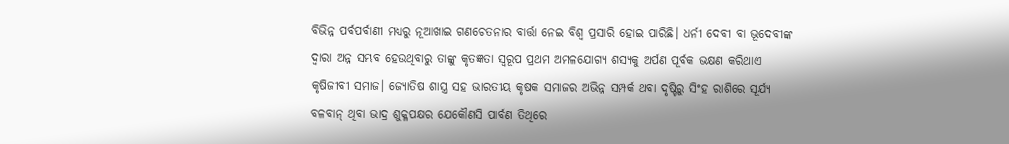ବିଭିନ୍ନ ପର୍ବପର୍ବାଣୀ ମଧ୍ୟରୁ ନୂଆଖାଇ ଗଣଚେତନାର ବାର୍ତ୍ତା ନେଇ ବିଶ୍ବ ପ୍ରସାରି ହୋଇ ପାରିଛି। ଧର୍ନୀ ଦେବୀ ବା ଭୂଦେବୀଙ୍କ ଦ୍ୱାରା ଅନ୍ନ ସମ୍ଭବ ହେଉଥିବାରୁ ତାଙ୍କୁ କୃତଜ୍ଞତା ସ୍ୱରୂପ ପ୍ରଥମ ଅମଳଯୋଗ୍ୟ ଶସ୍ୟକୁ ଅର୍ପଣ ପୂର୍ବକ ଭକ୍ଷଣ କରିଥାଏ କୃଷିଜୀବୀ ସମାଜ। ଜ୍ୟୋତିଷ ଶାସ୍ତ୍ର ସହ ଭାରତୀୟ କୃଷକ ସମାଜର ଅଭିନ୍ନ ସମ୍ପର୍କ ଥବା ଦୃଷ୍ଟିରୁ ସିଂହ ରାଶିରେ ସୂର୍ଯ୍ୟ ବଳବାନ୍ ଥିବା ଭାଦ୍ର ଶୁକ୍ଳପକ୍ଷର ଯେକୌଣସି ପାର୍ବଣ ତିଥିରେ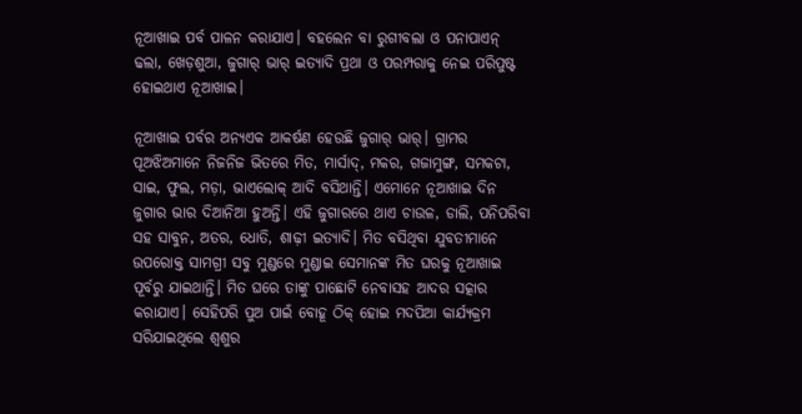ନୂଆଖାଇ ପର୍ବ ପାଳନ କରାଯାଏ। ବହଲେନ ବା ରୁଗୀବଲା ଓ ପନାପାଏନ୍ ଢଲା, ଖେଡ଼ଶୁଆ, ଜୁଗାର୍ ଭାର୍ ଇତ୍ୟାଦି ପ୍ରଥା ଓ ପରମ୍ପରାକୁ ନେଇ ପରିପୁଷ୍ଟ ହୋଇଥାଏ ନୂଆଖାଇ।

ନୂଆଖାଇ ପର୍ବର ଅନ୍ୟଏକ ଆକର୍ଷଣ ହେଉଛି ଜୁଗାର୍ ଭାର୍। ଗ୍ରାମର ପୂଅଝିଅମାନେ ନିଜନିଜ ଭିତରେ ମିତ, ମାର୍ସାଦ୍, ମକର, ଗଜାମୁଙ୍ଗ, ସମକଟା, ସାଇ, ଫୁଲ, ମଡ଼ା, ଭାଏଲୋକ୍ ଆଦି ବସିଥାନ୍ତି। ଏମୋନେ ନୂଆଖାଇ ଦିନ ଜୁଗାର ଭାର ଦିଆନିଆ ହୁଅନ୍ତି। ଏହି ଜୁଗାରରେ ଥାଏ ଚାଉଳ, ଡାଲି, ପନିପରିବା ସହ ସାବୁନ, ଅତର, ଧୋତି, ଶାଢ଼ୀ ଇତ୍ୟାଦି। ମିତ ବସିଥିବା ଯୁବତୀମାନେ ଉପରୋକ୍ତ ସାମଗ୍ରୀ ସବୁ ମୁଣ୍ଡରେ ମୁଣ୍ଡାଇ ସେମାନଙ୍କ ମିତ ଘରକୁ ନୂଆଖାଇ ପୂର୍ବରୁ ଯାଇଥାନ୍ତି। ମିତ ଘରେ ତାଙ୍କୁ ପାଛୋଟି ନେବାସହ ଆଦର ସତ୍କାର କରାଯାଏ। ସେହିପରି ପୁଅ ପାଇଁ ବୋହୂ ଠିକ୍ ହୋଇ ମଦପିଆ କାର୍ଯ୍ୟକ୍ରମ ସରିଯାଇଥିଲେ ଶ୍ୱଶୁର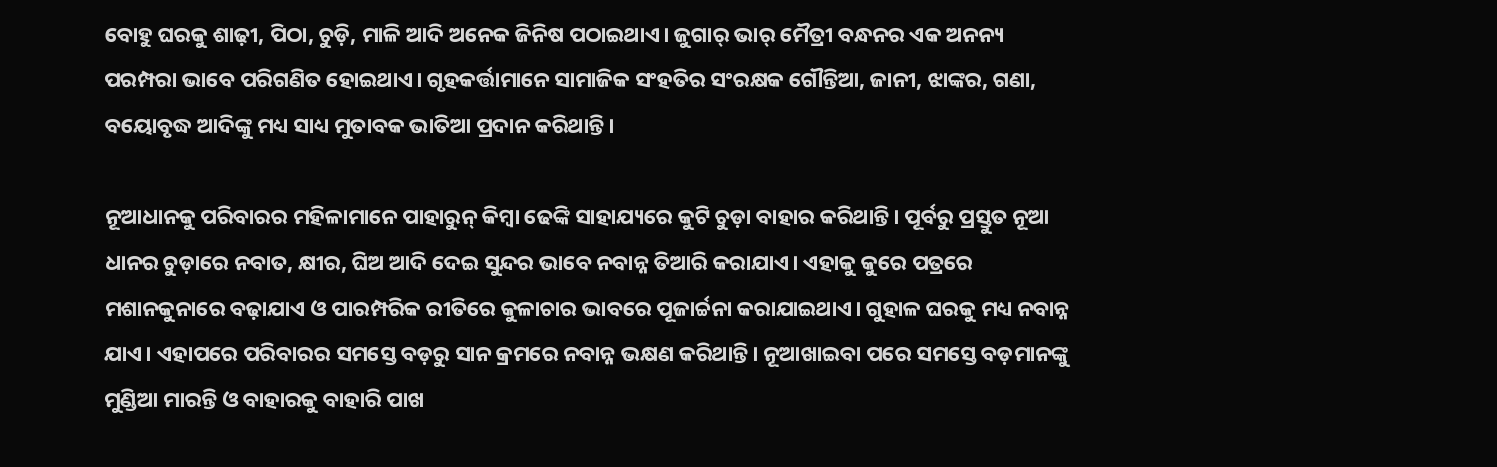ବୋହୁ ଘରକୁ ଶାଢ଼ୀ, ପିଠା, ଚୁଡ଼ି, ମାଳି ଆଦି ଅନେକ ଜିନିଷ ପଠାଇଥାଏ। ଜୁଗାର୍ ଭାର୍ ମୈତ୍ରୀ ବନ୍ଧନର ଏକ ଅନନ୍ୟ ପରମ୍ପରା ଭାବେ ପରିଗଣିତ ହୋଇଥାଏ। ଗୃହକର୍ତ୍ତାମାନେ ସାମାଜିକ ସଂହତିର ସଂରକ୍ଷକ ଗୌନ୍ତିଆ, ଜାନୀ, ଝାଙ୍କର, ଗଣା, ବୟୋବୃଦ୍ଧ ଆଦିଙ୍କୁ ମଧ୍ୟ ସାଧ୍ୟ ମୁତାବକ ଭାତିଆ ପ୍ରଦାନ କରିଥାନ୍ତି।

ନୂଆଧାନକୁ ପରିବାରର ମହିଳାମାନେ ପାହାରୁନ୍ କିମ୍ବା ଢେଙ୍କି ସାହାଯ୍ୟରେ କୁଟି ଚୁଡ଼ା ବାହାର କରିଥାନ୍ତି। ପୂର୍ବରୁ ପ୍ରସ୍ତୁତ ନୂଆ ଧାନର ଚୁଡ଼ାରେ ନବାତ, କ୍ଷୀର, ଘିଅ ଆଦି ଦେଇ ସୁନ୍ଦର ଭାବେ ନବାନ୍ନ ତିଆରି କରାଯାଏ। ଏହାକୁ କୁରେ ପତ୍ରରେ ମଶାନକୁନାରେ ବଢ଼ାଯାଏ ଓ ପାରମ୍ପରିକ ରୀତିରେ କୁଳାଚାର ଭାବରେ ପୂଜାର୍ଚ୍ଚନା କରାଯାଇଥାଏ। ଗୁହାଳ ଘରକୁ ମଧ୍ୟ ନବାନ୍ନ ଯାଏ। ଏହାପରେ ପରିବାରର ସମସ୍ତେ ବଡ଼ରୁ ସାନ କ୍ରମରେ ନବାନ୍ନ ଭକ୍ଷଣ କରିଥାନ୍ତି। ନୂଆଖାଇବା ପରେ ସମସ୍ତେ ବଡ଼ମାନଙ୍କୁ ମୁଣ୍ଡିଆ ମାରନ୍ତି ଓ ବାହାରକୁ ବାହାରି ପାଖ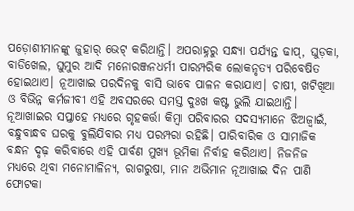ପଡ଼ୋଶୀମାନଙ୍କୁ ଜୁହାର୍ ଭେଟ୍ କରିଥାନ୍ତି। ଅପରାହ୍ନରୁ ସନ୍ଧ୍ୟା ପର୍ଯ୍ୟନ୍ତ ଢାପ୍, ଘୁଡ଼କା, ବାଡିଖେଲ, ଘୁମୁର ଆଦି ମନୋରଞ୍ଜନଧର୍ମୀ ପାରମ୍ପରିକ ଲୋକନୃତ୍ୟ ପରିବେଷିତ ହୋଇଥାଏ। ନୂଆଖାଇ ପରଦିନକୁ ବାସି ଭାବେ ପାଳନ କରାଯାଏ। ଚାଷୀ, ଖଟିଖିଆ ଓ ବିଭିନ୍ନ କର୍ମଜୀବୀ ଏହି ଅବସରରେ ସମସ୍ତ ଦୁଃଖ କଷ୍ଟ ଭୁଲି ଯାଇଥାନ୍ତି।‌ ନୂଆଖାଇର ସପ୍ତାହେ ମଧ୍ୟରେ ଗୃହକର୍ତ୍ତା କିମ୍ବା ପରିବାରର ସଦସ୍ୟମାନେ ଝିଅଜ୍ୱାଇଁ, ବନ୍ଧୁବାନ୍ଧବ ଘରକୁ ବୁଲିଯିବାର ମଧ୍ୟ ପରମ୍ପରା ରହିଛି। ପାରିବାରିକ ଓ ସାମାଜିକ ବନ୍ଧନ ଦୃଢ଼ କରିବାରେ ଏହି ପାର୍ବଣ ମୁଖ୍ୟ ଭୂମିକା ନିର୍ବାହ କରିଥାଏ। ନିଜନିଜ ମଧ୍ୟରେ ଥିବା ମନୋମାଳିନ୍ୟ, ରାଗରୁଷା, ମାନ ଅଭିମାନ ନୂଆଖାଇ ଦିନ ପାଣି ଫୋଟକା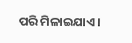ପରି ମିଳାଇଯାଏ।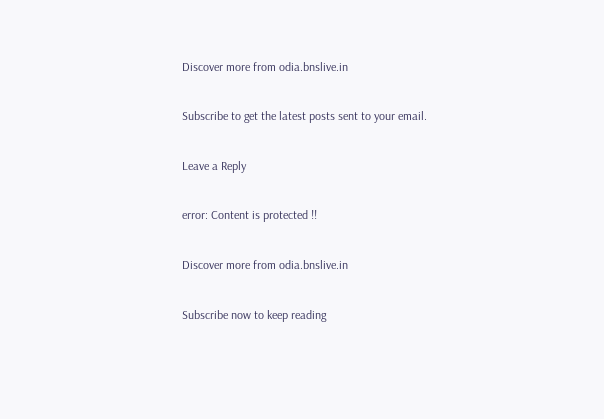Discover more from odia.bnslive.in

Subscribe to get the latest posts sent to your email.

Leave a Reply

error: Content is protected !!

Discover more from odia.bnslive.in

Subscribe now to keep reading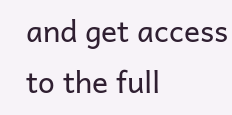and get access to the full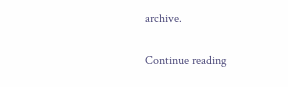archive.

Continue reading